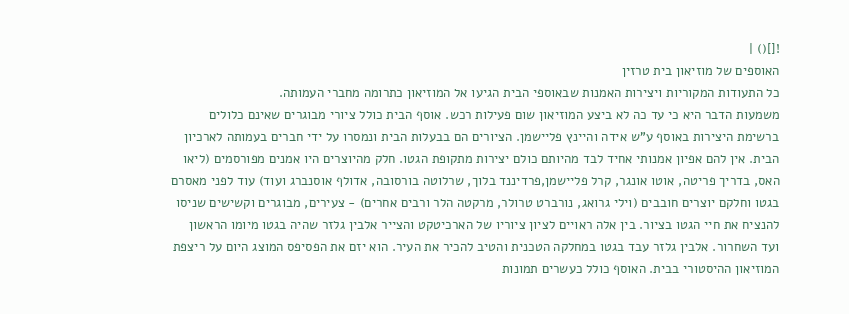![]() |
האוספים של מוזיאון בית טרזין
כל התעודות המקוריות ויצירות האמנות שבאוספי הבית הגיעו אל המוזיאון כתרומה מחברי העמותה.
משמעות הדבר היא כי עד כה לא ביצע המוזיאון שום פעילות רכש. אוסף הבית כולל ציורי מבוגרים שאינם כלולים ברשימת היצירות באוסף ע"ש אידה והיינץ פליישמן. הציורים הם בבעלות הבית ונמסרו על ידי חברים בעמותה לארכיון הבית. אין להם אפיון אמנותי אחיד לבד מהיותם כולם יצירות מתקופת הגטו. חלק מהיוצרים היו אמנים מפורסמים (ליאו האס, בדריך פריטה, אוטו אונגר, קרל פליישמן,פרדיננד בלוך, שרלוטה בורסובה, אדולף אוסנברג ועוד) עוד לפני מאסרם בגטו וחלקם יוצרים חובבים (וילי גרואג, נורברט טרולר, מרקטה הלר ורבים אחרים) - צעירים, מבוגרים וקשישים שניסו להנציח את חיי הגטו בציור. בין אלה ראויים לציון ציוריו של הארכיטקט והצייר אלבין גלזר שהיה בגטו מיומו הראשון ועד השחרור. אלבין גלזר עבד בגטו במחלקה הטכנית והטיב להכיר את העיר. הוא יזם את הפסיפס המוצג היום על ריצפת המוזיאון ההיסטורי בבית. האוסף כולל כעשרים תמונות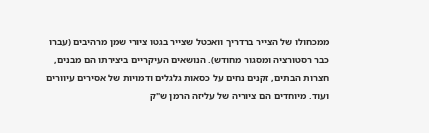ממכחולו של הצייר ברדריך וואכטל שצייר בגטו ציורי שמן מרהיבים (עברו כבר רסטורציה ומסגור מחודש). הנושאים העיקריים ביצירתו הם מבנים, חצרות הבתים, זקנים נחים על כסאות גלגלים ודמויות של אסירים עיוורים ועוד. מיוחדים הם ציוריה של עליזה הרמן ש"ק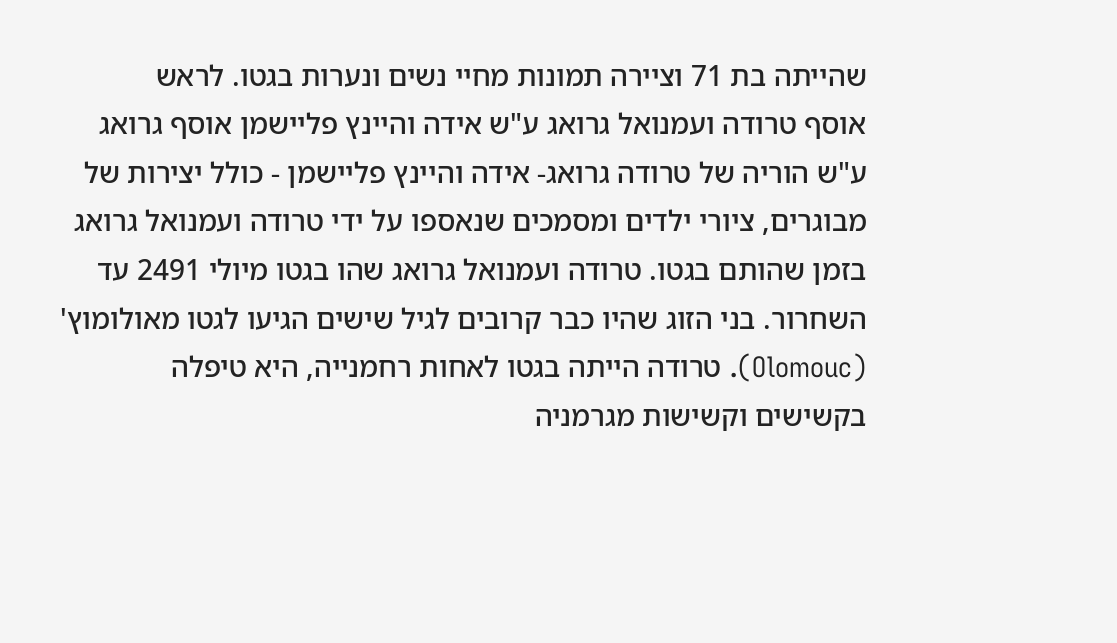שהייתה בת 71 וציירה תמונות מחיי נשים ונערות בגטו. לראש
אוסף טרודה ועמנואל גרואג ע"ש אידה והיינץ פליישמן אוסף גרואג ע"ש הוריה של טרודה גרואג- אידה והיינץ פליישמן - כולל יצירות של מבוגרים, ציורי ילדים ומסמכים שנאספו על ידי טרודה ועמנואל גרואג בזמן שהותם בגטו. טרודה ועמנואל גרואג שהו בגטו מיולי 2491 עד השחרור. בני הזוג שהיו כבר קרובים לגיל שישים הגיעו לגטו מאולומוץ' (Olomouc). טרודה הייתה בגטו לאחות רחמנייה, היא טיפלה בקשישים וקשישות מגרמניה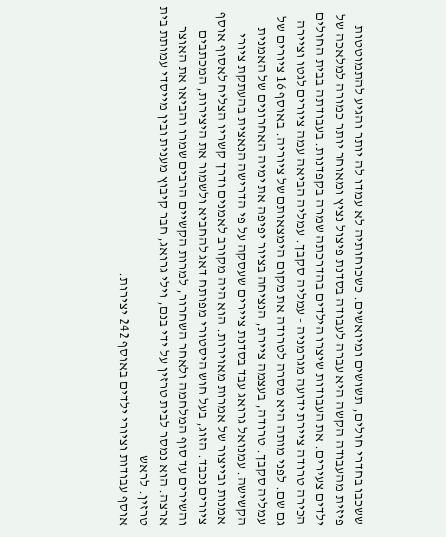ששכבו בחדרי חולים, תשושים ומיואשים. כשכוחותיה לא עמדו לה יותר והגיע להתמוטטות פיזית מהעבודה הקשה היא עברה לעבודה בסדנת פיצול נציץ ומאוחר יותר כמורה למלאכה של ילדים צעירים. את העבודות שיצרו הילדים בהדרכתה שמרה בקפדנות. בעבודתה בבית החולים הכירה טרודה ציירת ידועה מגרמניה - עמליה סקבך. עמליה הביאה עמה ציורים לגטו וציירה גם שם. לפני מותה היא מסרה לטרודה את מקום הימצאותם של ציוריה. באוסף 16 ציורים של עמליה סקבך. טרודה, בעצמה ציירת, הנציחה בציור יפיפה את ימיה האחרונים של האמנית הקשישה. עמנואל גרואג עבד בסדנת ציירים שעסקה על פי הדרישה הנאצית בהעתקת ציורי אמנות ובייצור של אמרות מאוירות. הוא היה מקורב לאמנים ודרך קשריו הצליח לאסוף אוסף ציורים נכבד. הזוג, בעל חוש היסטורי מפותח דאג להחביא ולשמור את היצירות, המכתבים והשירים עד סוף המלחמה ולאחר השחרור, למרות הקשיים הרבים שמרו והביאו את האוצר ארצה. הוא נמסר לבית טרזין על ידי בנם, וילי גרואג, חבר קיבוץ מענית ובין מייסדי עמותת בית טרזין. לראש
אוסף עבודות וציורי ילדים באוסף 242 יצירות.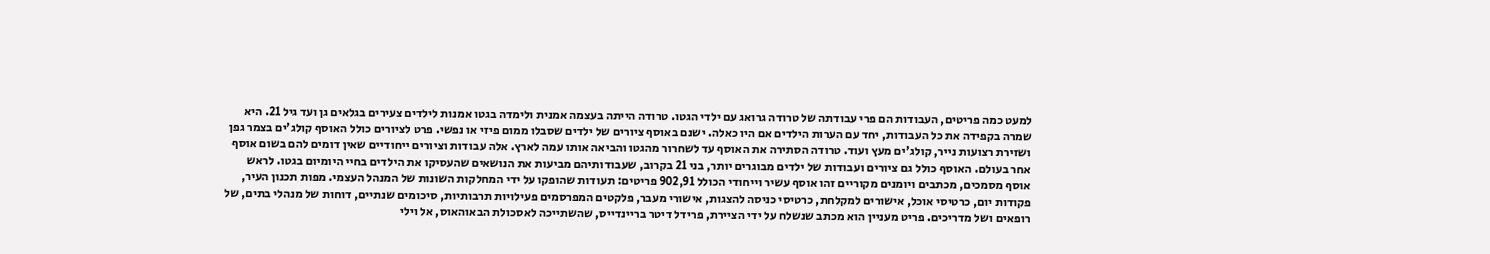למעט כמה פריטים, העבודות הם פרי עבודתה של טרודה גרואג עם ילדי הגטו. טרודה הייתה בעצמה אמנית ולימדה בגטו אמנות לילדים צעירים בגלאים גן ועד גיל 21. היא שמרה בקפידה את כל העבודות, יחד עם הערות הילדים אם היו כאלה. ישנם באוסף ציורים של ילדים שסבלו ממום פיזי או נפשי. פרט לציורים כולל האוסף קולג'ים בצמר גפן ושזירת רצועות נייר, קולג'ים מעץ ועוד. טרודה הסתירה את האוסף עד לשחרור מהגטו והביאה אותו עמה לארץ. אלה עבודות וציורים ייחודיים שאין דומים להם בשום אוסף אחר בעולם. האוסף כולל גם ציורים ועבודות של ילדים מבוגרים יותר, בני 21 בקרוב, שעבודותיהם מביעות את הנושאים שהעסיקו את הילדים בחיי היומיום בגטו. לראש
אוסף מסמכים, מכתבים ויומנים מקוריים זהו אוסף עשיר וייחודי הכולל 902,91 פריטים: תעודות שהופקו על ידי המחלקות השונות של המנהל העצמי. מפות תכנון העיר, פקודות יום, כרטיסי אוכל, אישורים למקלחת, כרטיסי כניסה להצגות, אישורי מעבר, פלקטים המפרסמים פעילויות תרבותיות, סיכומים שנתיים, דוחות של מנהלי בתים, של רופאים ושל מדריכים. פריט מעניין הוא מכתב שנשלח על ידי הציירת, פרידל דיטר בריינדייס, שהשתייכה לאסכולת הבאוהאוס, אל וילי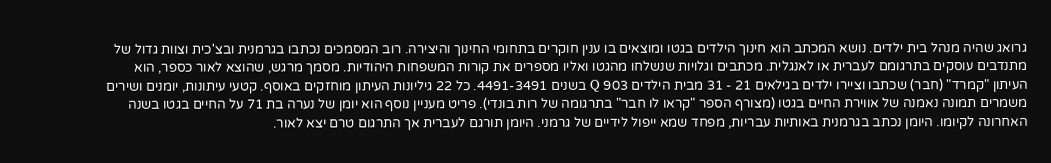גרואג שהיה מנהל בית ילדים. נושא המכתב הוא חינוך הילדים בגטו ומוצאים בו ענין חוקרים בתחומי החינוך והיצירה. רוב המסמכים נכתבו בגרמנית ובצ'כית וצוות גדול של מתנדבים עוסקים בתרגומם לעברית או לאנגלית. מכתבים וגלויות שנשלחו מהגטו ואליו מספרים את קורות המשפחות היהודיות. מסמך מרגש, שהוצא לאור כספר, הוא העיתון "קמרד" (חבר) שכתבו וציירו ילדים בגילאים 21 - 31 מבית הילדים 903 Q בשנים 4491-3491. כל 22 גיליונות העיתון מוחזקים באוסף. קטעי עיתונות, יומנים ושירים משמרים תמונה נאמנה של אווירת החיים בגטו (מצורף הספר "קראו לו חבר" בתרגומה של רות בונדי). פריט מעניין נוסף הוא יומן של נערה בת 71 על החיים בגטו בשנה האחרונה לקיומו. היומן נכתב בגרמנית באותיות עבריות, מפחד שמא ייפול לידיים של גרמני. היומן תורגם לעברית אך התרגום טרם יצא לאור.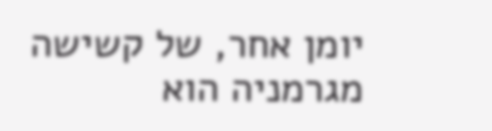יומן אחר, של קשישה מגרמניה הוא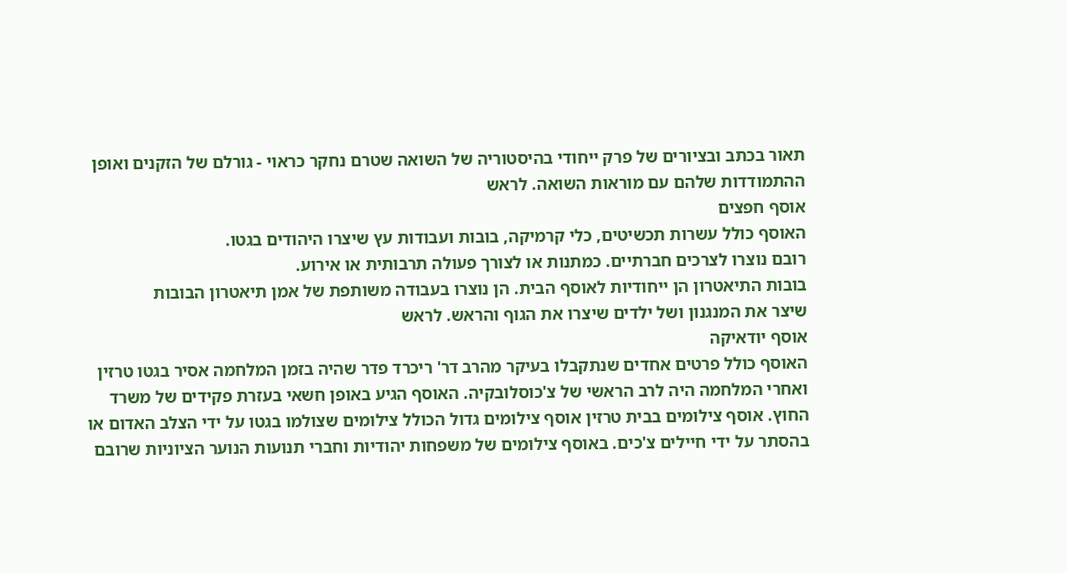תאור בכתב ובציורים של פרק ייחודי בהיסטוריה של השואה שטרם נחקר כראוי - גורלם של הזקנים ואופן ההתמודדות שלהם עם מוראות השואה. לראש
אוסף חפצים
האוסף כולל עשרות תכשיטים, כלי קרמיקה, בובות ועבודות עץ שיצרו היהודים בגטו.
רובם נוצרו לצרכים חברתיים. כמתנות או לצורך פעולה תרבותית או אירוע.
בובות התיאטרון הן ייחודיות לאוסף הבית. הן נוצרו בעבודה משותפת של אמן תיאטרון הבובות
שיצר את המנגנון ושל ילדים שיצרו את הגוף והראש. לראש
אוסף יודאיקה
האוסף כולל פרטים אחדים שנתקבלו בעיקר מהרב דר' ריכרד פדר שהיה בזמן המלחמה אסיר בגטו טרזין
ואחרי המלחמה היה לרב הראשי של צ'כוסלובקיה. האוסף הגיע באופן חשאי בעזרת פקידים של משרד החוץ. אוסף צילומים בבית טרזין אוסף צילומים גדול הכולל צילומים שצולמו בגטו על ידי הצלב האדום או בהסתר על ידי חיילים צ'כים. באוסף צילומים של משפחות יהודיות וחברי תנועות הנוער הציוניות שרובם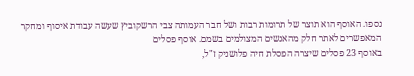נספו. האוסף הוא תוצר של תרומות רבות ושל חבר העמותה צבי הרשקוביץ שעשה עבודת איסוף ומחקר המאפשרים לאתר חלק מהאנשים המצולמים בשמם. אוסף פסלים
באוסף 23 פסלים שיצרה הפסלת חיה פלושניק ז"ל,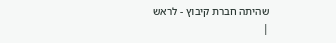שהיתה חברת קיבוץ - לראש
|